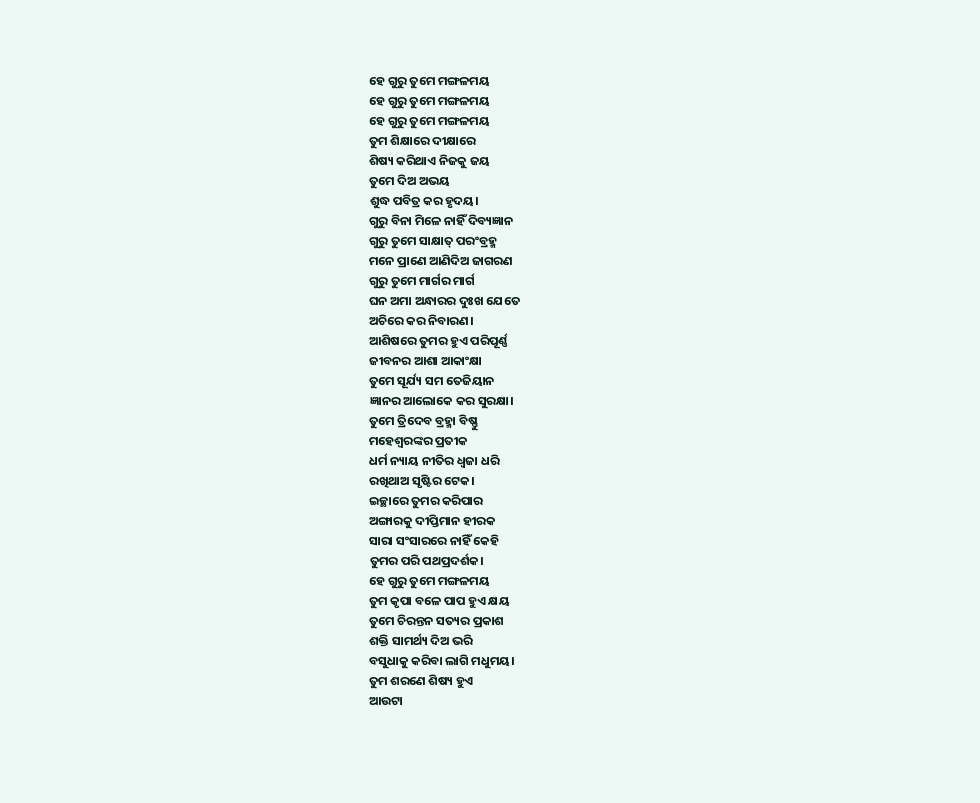ହେ ଗୁରୁ ତୁମେ ମଙ୍ଗଳମୟ
ହେ ଗୁରୁ ତୁମେ ମଙ୍ଗଳମୟ
ହେ ଗୁରୁ ତୁମେ ମଙ୍ଗଳମୟ
ତୁମ ଶିକ୍ଷାରେ ଦୀକ୍ଷାରେ
ଶିଷ୍ୟ କରିଥାଏ ନିଜକୁ ଜୟ
ତୁମେ ଦିଅ ଅଭୟ
ଶୁଦ୍ଧ ପବିତ୍ର କର ହୃଦୟ।
ଗୁରୁ ବିନା ମିଳେ ନାହିଁ ଦିବ୍ୟଜ୍ଞାନ
ଗୁରୁ ତୁମେ ସାକ୍ଷାତ୍ ପରଂବ୍ରହ୍ମ
ମନେ ପ୍ରାଣେ ଆଣିଦିଅ ଜାଗରଣ
ଗୁରୁ ତୁମେ ମାର୍ଗର ମାର୍ଗ
ଘନ ଅମା ଅନ୍ଧାରର ଦୁଃଖ ଯେତେ
ଅଚିରେ କର ନିବାରଣ।
ଆଶିଷରେ ତୁମର ହୁଏ ପରିପୂର୍ଣ୍ଣ
ଜୀବନର ଆଶା ଆକାଂକ୍ଷା
ତୁମେ ସୂର୍ଯ୍ୟ ସମ ତେଜିୟାନ
ଜ୍ଞାନର ଆଲୋକେ କର ସୁରକ୍ଷା।
ତୁମେ ତ୍ରିଦେବ ବ୍ରହ୍ମା ବିଷ୍ଣୁ
ମହେଶ୍ବରଙ୍କର ପ୍ରତୀକ
ଧର୍ମ ନ୍ୟାୟ ନୀତିର ଧ୍ଵଜା ଧରି
ରଖିଥାଅ ସୃଷ୍ଟିର ଟେକ।
ଇଚ୍ଛାରେ ତୁମର କରିପାର
ଅଙ୍ଗାରକୁ ଦୀପ୍ତିମାନ ହୀରକ
ସାରା ସଂସାରରେ ନାହିଁ କେହି
ତୁମର ପରି ପଥପ୍ରଦର୍ଶକ।
ହେ ଗୁରୁ ତୁମେ ମଙ୍ଗଳମୟ
ତୁମ କୃପା ବଳେ ପାପ ହୁଏ କ୍ଷୟ
ତୁମେ ଚିରନ୍ତନ ସତ୍ୟର ପ୍ରକାଶ
ଶକ୍ତି ସାମର୍ଥ୍ୟ ଦିଅ ଭରି
ବସୁଧାକୁ କରିବା ଲାଗି ମଧୁମୟ।
ତୁମ ଶରଣେ ଶିଷ୍ୟ ହୁଏ
ଆଉଟା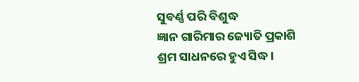ସୁବର୍ଣ୍ଣ ପରି ବିଶୁଦ୍ଧ
ଜ୍ଞାନ ଗାରିମାର ଜ୍ୟୋତି ପ୍ରକାଶି
ଶ୍ରମ ସାଧନରେ ହୁଏ ସିଦ୍ଧ।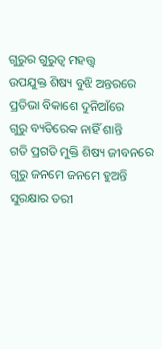ଗୁରୁର ଗୁରୁତ୍ଵ ମହତ୍ତ୍ଵ
ଉପଯୁକ୍ତ ଶିଷ୍ୟ ବୁଝି ଅନ୍ତରରେ
ପ୍ରତିଭା ବିକାଶେ ଦୁନିଆଁରେ
ଗୁରୁ ବ୍ୟତିରେକ ନାହିଁ ଶାନ୍ତି
ଗତି ପ୍ରଗତି ମୁକ୍ତି ଶିଷ୍ୟ ଜୀବନରେ
ଗୁରୁ ଜନମେ ଜନମେ ହୁଅନ୍ତି
ସୁରକ୍ଷାର ତରୀ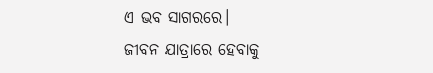ଏ ଭବ ସାଗରରେ।
ଜୀବନ ଯାତ୍ରାରେ ହେବାକୁ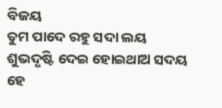ବିଜୟ
ତୁମ ପାଦେ ରହୁ ସଦା ଲୟ
ଶୁଭଦୃଷ୍ଟି ଦେଇ ହୋଇଥାଅ ସଦୟ
ହେ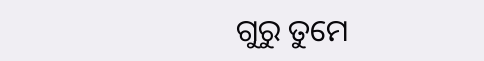ଗୁରୁ ତୁମେ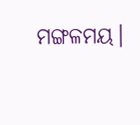ମଙ୍ଗଳମୟ।